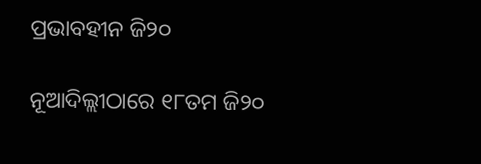ପ୍ରଭାବହୀନ ଜି୨୦

ନୂଆଦିଲ୍ଲୀଠାରେ ୧୮ତମ ଜି୨୦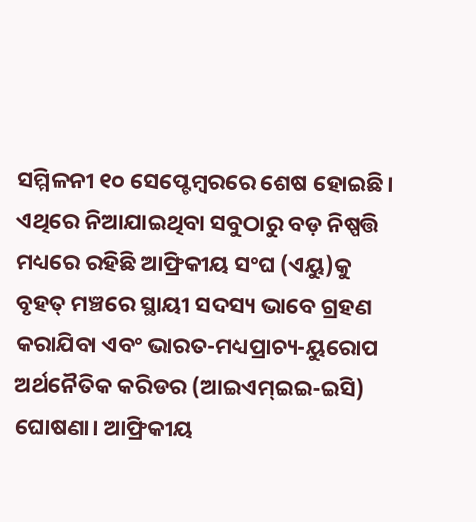ସମ୍ମିଳନୀ ୧୦ ସେପ୍ଟେମ୍ବରରେ ଶେଷ ହୋଇଛି। ଏଥିରେ ନିଆଯାଇଥିବା ସବୁଠାରୁ ବଡ଼ ନିଷ୍ପତ୍ତି ମଧ୍ୟରେ ରହିଛି ଆଫ୍ରିକୀୟ ସଂଘ (ଏୟୁ)କୁ ବୃହତ୍‌ ମଞ୍ଚରେ ସ୍ଥାୟୀ ସଦସ୍ୟ ଭାବେ ଗ୍ରହଣ କରାଯିବା ଏବଂ ଭାରତ-ମଧ୍ୟପ୍ରାଚ୍ୟ-ୟୁରୋପ ଅର୍ଥନୈତିକ କରିଡର (ଆଇଏମ୍‌ଇଇ-ଇସି) ଘୋଷଣା। ଆଫ୍ରିକୀୟ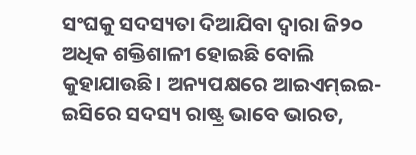ସଂଘକୁ ସଦସ୍ୟତା ଦିଆଯିବା ଦ୍ୱାରା ଜି୨୦ ଅଧିକ ଶକ୍ତିଶାଳୀ ହୋଇଛି ବୋଲି କୁହାଯାଉଛି। ଅନ୍ୟପକ୍ଷରେ ଆଇଏମ୍‌ଇଇ-ଇସିରେ ସଦସ୍ୟ ରାଷ୍ଟ୍ର ଭାବେ ଭାରତ,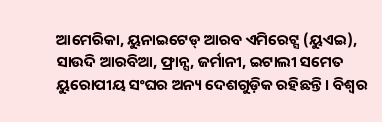ଆମେରିକା, ୟୁନାଇଟେଡ୍‌ ଆରବ ଏମିରେଟ୍ସ (ୟୁଏଇ), ସାଉଦି ଆରବିଆ, ଫ୍ରାନ୍ସ, ଜର୍ମାନୀ, ଇଟାଲୀ ସମେତ ୟୁରୋପୀୟ ସଂଘର ଅନ୍ୟ ଦେଶଗୁଡ଼ିକ ରହିଛନ୍ତି। ବିଶ୍ୱର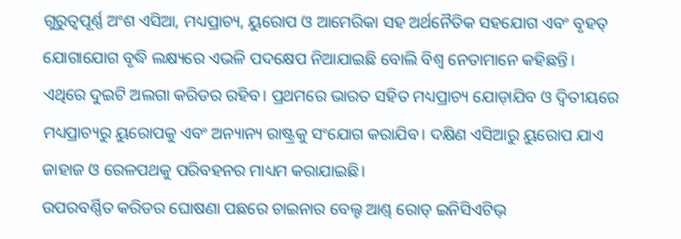ଗୁରୁତ୍ୱପୂର୍ଣ୍ଣ ଅଂଶ ଏସିଆ, ମଧ୍ୟପ୍ରାଚ୍ୟ, ୟୁରୋପ ଓ ଆମେରିକା ସହ ଅର୍ଥନୈତିକ ସହଯୋଗ ଏବଂ ବୃହତ୍‌ ଯୋଗାଯୋଗ ବୃଦ୍ଧି ଲକ୍ଷ୍ୟରେ ଏଭଳି ପଦକ୍ଷେପ ନିଆଯାଇଛି ବୋଲି ବିଶ୍ୱ ନେତାମାନେ କହିଛନ୍ତି। ଏଥିରେ ଦୁଇଟି ଅଲଗା କରିଡର ରହିବ। ପ୍ରଥମରେ ଭାରତ ସହିତ ମଧ୍ୟପ୍ରାଚ୍ୟ ଯୋଡ଼ାଯିବ ଓ ଦ୍ୱିତୀୟରେ ମଧ୍ୟପ୍ରାଚ୍ୟରୁ ୟୁରୋପକୁ ଏବଂ ଅନ୍ୟାନ୍ୟ ରାଷ୍ଟ୍ରକୁ ସଂଯୋଗ କରାଯିବ। ଦକ୍ଷିଣ ଏସିଆରୁ ୟୁରୋପ ଯାଏ ଜାହାଜ ଓ ରେଳପଥକୁ ପରିବହନର ମାଧ୍ୟମ କରାଯାଇଛି।
ଉପରବର୍ଣ୍ଣିତ କରିଡର ଘୋଷଣା ପଛରେ ଚାଇନାର ବେଲ୍ଟ ଆଣ୍ଡ୍‌ ରୋଡ୍‌ ଇନିସିଏଟିଭ୍‌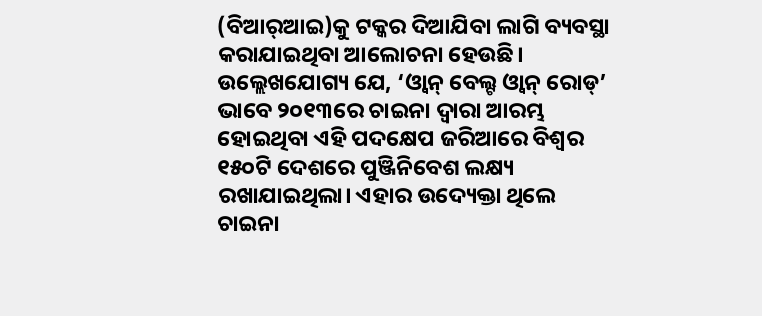(ବିଆର୍‌ଆଇ)କୁ ଟକ୍କର ଦିଆଯିବା ଲାଗି ବ୍ୟବସ୍ଥା କରାଯାଇଥିବା ଆଲୋଚନା ହେଉଛି। ଉଲ୍ଲେଖଯୋଗ୍ୟ ଯେ, ‘ଓ୍ବାନ୍‌ ବେଲ୍ଟ ଓ୍ବାନ୍‌ ରୋଡ୍‌’ ଭାବେ ୨୦୧୩ରେ ଚାଇନା ଦ୍ୱାରା ଆରମ୍ଭ ହୋଇଥିବା ଏହି ପଦକ୍ଷେପ ଜରିଆରେ ବିଶ୍ୱର ୧୫୦ଟି ଦେଶରେ ପୁଞ୍ଜିନିବେଶ ଲକ୍ଷ୍ୟ ରଖାଯାଇଥିଲା। ଏହାର ଉଦ୍ୟେକ୍ତା ଥିଲେ ଚାଇନା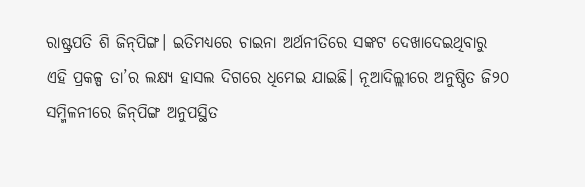ରାଷ୍ଟ୍ରପତି ଶି ଜିନ୍‌ପିଙ୍ଗ। ଇତିମଧ୍ୟରେ ଚାଇନା ଅର୍ଥନୀତିରେ ସଙ୍କଟ ଦେଖାଦେଇଥିବାରୁ ଏହି ପ୍ରକଳ୍ପ ତା’ର ଲକ୍ଷ୍ୟ ହାସଲ ଦିଗରେ ଧିମେଇ ଯାଇଛି। ନୂଆଦିଲ୍ଲୀରେ ଅନୁଷ୍ଠିତ ଜି୨୦ ସମ୍ମିଳନୀରେ ଜିନ୍‌ପିଙ୍ଗ ଅନୁପସ୍ଥିତ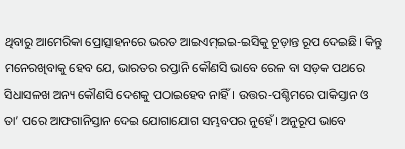ଥିବାରୁ ଆମେରିକା ପ୍ରୋତ୍ସାହନରେ ଭରତ ଆଇଏମ୍‌ଇଇ-ଇସିକୁ ଚୂଡ଼ାନ୍ତ ରୂପ ଦେଇଛି। କିନ୍ତୁ ମନେରଖିବାକୁ ହେବ ଯେ, ଭାରତର ରପ୍ତାନି କୌଣସି ଭାବେ ରେଳ ବା ସଡ଼କ ପଥରେ ସିଧାସଳଖ ଅନ୍ୟ କୌଣସି ଦେଶକୁ ପଠାଇହେବ ନାହିଁ। ଉତ୍ତର-ପଶ୍ଚିମରେ ପାକିସ୍ତାନ ଓ ତା’ ପରେ ଆଫଗାନିସ୍ତାନ ଦେଇ ଯୋଗାଯୋଗ ସମ୍ଭବପର ନୁହେଁ। ଅନୁରୂପ ଭାବେ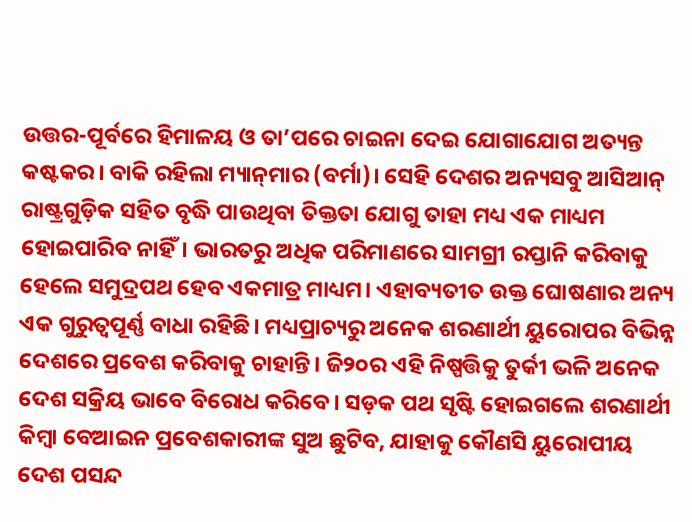ଉତ୍ତର-ପୂର୍ବରେ ହିମାଳୟ ଓ ତା’ପରେ ଚାଇନା ଦେଇ ଯୋଗାଯୋଗ ଅତ୍ୟନ୍ତ କଷ୍ଟକର। ବାକି ରହିଲା ମ୍ୟାନ୍‌ମାର (ବର୍ମା)। ସେହି ଦେଶର ଅନ୍ୟସବୁ ଆସିଆନ୍‌ ରାଷ୍ଟ୍ରଗୁଡ଼ିକ ସହିତ ବୃଦ୍ଧି ପାଉଥିବା ତିକ୍ତତା ଯୋଗୁ ତାହା ମଧ୍ୟ ଏକ ମାଧ୍ୟମ ହୋଇପାରିବ ନାହିଁ। ଭାରତରୁ ଅଧିକ ପରିମାଣରେ ସାମଗ୍ରୀ ରପ୍ତାନି କରିବାକୁ ହେଲେ ସମୁଦ୍ରପଥ ହେବ ଏକମାତ୍ର ମାଧ୍ୟମ। ଏହାବ୍ୟତୀତ ଉକ୍ତ ଘୋଷଣାର ଅନ୍ୟ ଏକ ଗୁରୁତ୍ୱପୂର୍ଣ୍ଣ ବାଧା ରହିଛି। ମଧ୍ୟପ୍ରାଚ୍ୟରୁ ଅନେକ ଶରଣାର୍ଥୀ ୟୁରୋପର ବିଭିନ୍ନ ଦେଶରେ ପ୍ରବେଶ କରିବାକୁ ଚାହାନ୍ତି। ଜି୨୦ର ଏହି ନିଷ୍ପତ୍ତିକୁ ତୁର୍କୀ ଭଳି ଅନେକ ଦେଶ ସକ୍ରିୟ ଭାବେ ବିରୋଧ କରିବେ। ସଡ଼କ ପଥ ସୃଷ୍ଟି ହୋଇଗଲେ ଶରଣାର୍ଥୀ କିମ୍ବା ବେଆଇନ ପ୍ରବେଶକାରୀଙ୍କ ସୁଅ ଛୁଟିବ, ଯାହାକୁ କୌଣସି ୟୁରୋପୀୟ ଦେଶ ପସନ୍ଦ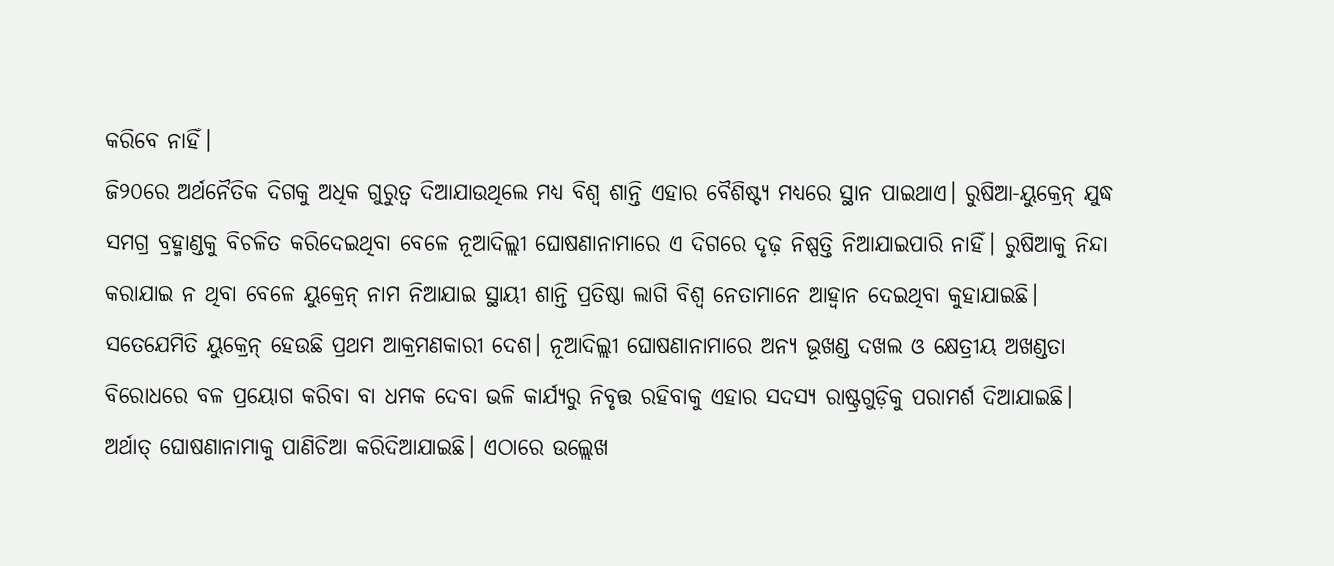କରିବେ ନାହିଁ।
ଜି୨୦ରେ ଅର୍ଥନୈତିକ ଦିଗକୁ ଅଧିକ ଗୁରୁତ୍ୱ ଦିଆଯାଉଥିଲେ ମଧ୍ୟ ବିଶ୍ୱ ଶାନ୍ତି ଏହାର ବୈଶିଷ୍ଟ୍ୟ ମଧ୍ୟରେ ସ୍ଥାନ ପାଇଥାଏ। ରୁଷିଆ-ୟୁକ୍ରେନ୍‌ ଯୁଦ୍ଧ ସମଗ୍ର ବ୍ରହ୍ମାଣ୍ଡକୁ ବିଚଳିତ କରିଦେଇଥିବା ବେଳେ ନୂଆଦିଲ୍ଲୀ ଘୋଷଣାନାମାରେ ଏ ଦିଗରେ ଦୃଢ଼ ନିଷ୍ପତ୍ତି ନିଆଯାଇପାରି ନାହିଁ। ରୁଷିଆକୁ ନିନ୍ଦା କରାଯାଇ ନ ଥିବା ବେଳେ ୟୁକ୍ରେନ୍‌ ନାମ ନିଆଯାଇ ସ୍ଥାୟୀ ଶାନ୍ତି ପ୍ରତିଷ୍ଠା ଲାଗି ବିଶ୍ୱ ନେତାମାନେ ଆହ୍ବାନ ଦେଇଥିବା କୁହାଯାଇଛି। ସତେଯେମିତି ୟୁକ୍ରେନ୍‌ ହେଉଛି ପ୍ରଥମ ଆକ୍ରମଣକାରୀ ଦେଶ। ନୂଆଦିଲ୍ଲୀ ଘୋଷଣାନାମାରେ ଅନ୍ୟ ଭୂଖଣ୍ଡ ଦଖଲ ଓ କ୍ଷେତ୍ରୀୟ ଅଖଣ୍ଡତା ବିରୋଧରେ ବଳ ପ୍ରୟୋଗ କରିବା ବା ଧମକ ଦେବା ଭଳି କାର୍ଯ୍ୟରୁ ନିବୃତ୍ତ ରହିବାକୁ ଏହାର ସଦସ୍ୟ ରାଷ୍ଟ୍ରଗୁଡ଼ିକୁ ପରାମର୍ଶ ଦିଆଯାଇଛି। ଅର୍ଥାତ୍‌ ଘୋଷଣାନାମାକୁ ପାଣିଚିଆ କରିଦିଆଯାଇଛି। ଏଠାରେ ଉଲ୍ଲେଖ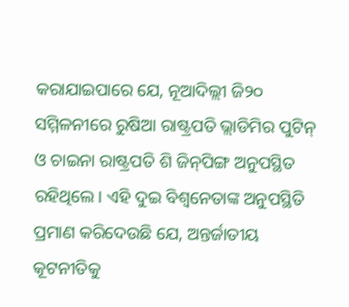କରାଯାଇପାରେ ଯେ, ନୂଆଦିଲ୍ଲୀ ଜି୨୦ ସମ୍ମିଳନୀରେ ରୁଷିଆ ରାଷ୍ଟ୍ରପତି ଭ୍ଲାଡିମିର ପୁଟିନ୍‌ ଓ ଚାଇନା ରାଷ୍ଟ୍ରପତି ଶି ଜିନ୍‌ପିଙ୍ଗ ଅନୁପସ୍ଥିତ ରହିଥିଲେ। ଏହି ଦୁଇ ବିଶ୍ୱନେତାଙ୍କ ଅନୁପସ୍ଥିତି ପ୍ରମାଣ କରିଦେଉଛି ଯେ, ଅନ୍ତର୍ଜାତୀୟ କୂଟନୀତିକୁ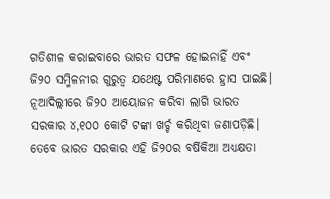ଗତିଶୀଳ କରାଇବାରେ ଭାରତ ସଫଳ ହୋଇନାହିଁ ଏବଂ ଜି୨୦ ସମ୍ମିଳନୀର ଗୁରୁତ୍ୱ ଯଥେଷ୍ଟ ପରିମାଣରେ ହ୍ରାସ ପାଇଛି।
ନୂଆଦିଲ୍ଲୀରେ ଜି୨୦ ଆୟୋଜନ କରିବା ଲାଗି ଭାରତ ସରକାର ୪,୧୦୦ କୋଟି ଟଙ୍କା ଖର୍ଚ୍ଚ କରିଥିବା ଜଣାପଡ଼ିଛି। ତେବେ ଭାରତ ସରକାର ଏହି ଜି୨୦ର ବର୍ଷିକିଆ ଅଧ୍ୟକ୍ଷତା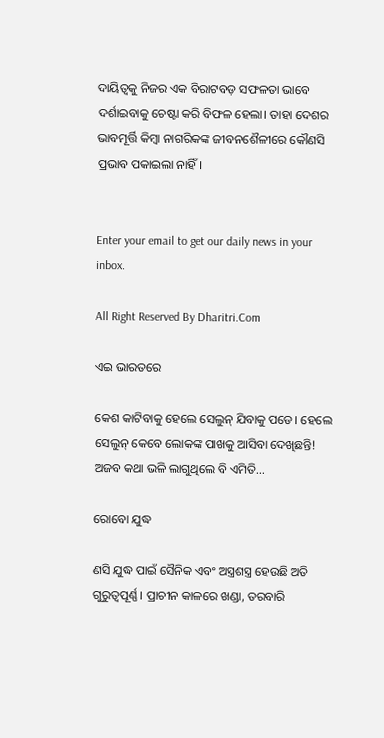ଦାୟିତ୍ୱକୁ ନିଜର ଏକ ବିରାଟବଡ଼ ସଫଳତା ଭାବେ ଦର୍ଶାଇବାକୁ ଚେଷ୍ଟା କରି ବିଫଳ ହେଲା। ତାହା ଦେଶର ଭାବମୂର୍ତ୍ତି କିମ୍ବା ନାଗରିକଙ୍କ ଜୀବନଶୈଳୀରେ କୌଣସି ପ୍ରଭାବ ପକାଇଲା ନାହିଁ।


Enter your email to get our daily news in your inbox.

All Right Reserved By Dharitri.Com

ଏଇ ଭାରତରେ

କେଶ କାଟିବାକୁ ହେଲେ ସେଲୁନ୍‌ ଯିବାକୁ ପଡେ। ହେଲେ ସେଲୁନ୍‌ କେବେ ଲୋକଙ୍କ ପାଖକୁ ଆସିବା ଦେଖିଛନ୍ତି! ଅଜବ କଥା ଭଳି ଲାଗୁଥିଲେ ବି ଏମିତି...

ରୋବୋ ଯୁଦ୍ଧ

ଣସି ଯୁଦ୍ଧ ପାଇଁ ସୈନିକ ଏବଂ ଅସ୍ତ୍ରଶସ୍ତ୍ର ହେଉଛି ଅତି ଗୁରୁତ୍ୱପୂର୍ଣ୍ଣ। ପ୍ରାଚୀନ କାଳରେ ଖଣ୍ଡା, ତରବାରି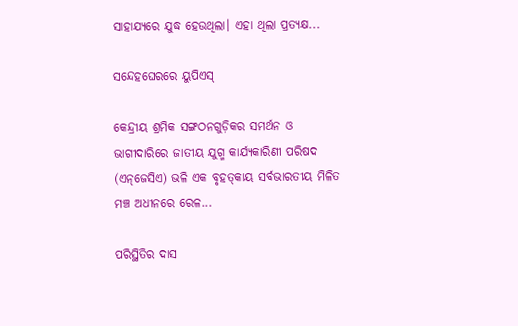ସାହାଯ୍ୟରେ ଯୁଦ୍ଧ ହେଉଥିଲା। ଏହା ଥିଲା ପ୍ରତ୍ୟକ୍ଷ...

ସନ୍ଦେହଘେରରେ ୟୁପିଏସ୍‌

କେନ୍ଦ୍ରୀୟ ଶ୍ରମିକ ସଙ୍ଗଠନଗୁଡ଼ିକର ସମର୍ଥନ ଓ ଭାଗୀଦାରିରେ ଜାତୀୟ ଯୁଗ୍ମ କାର୍ଯ୍ୟକାରିଣୀ ପରିଷଦ (ଏନ୍‌ଜେସିଏ) ଭଳି ଏକ ବୃହତ୍‌କାୟ ସର୍ବଭାରତୀୟ ମିଳିତ ମଞ୍ଚ ଅଧୀନରେ ରେଳ...

ପରିସ୍ଥିତିର ଦାସ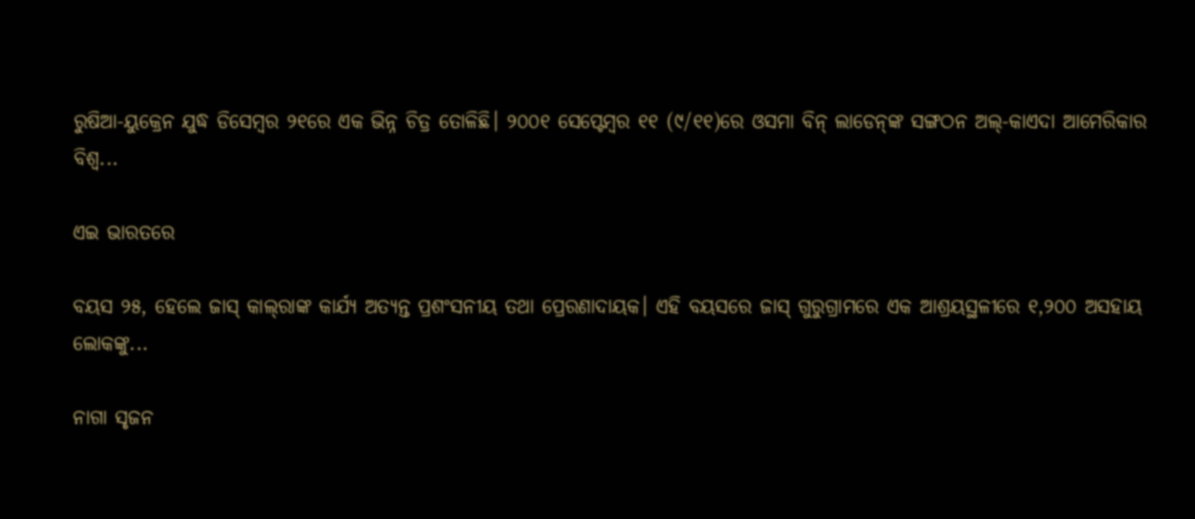ରୁଷିଆ-ୟୁକ୍ରେନ ଯୁଦ୍ଧ ଡିସେମ୍ବର ୨୧ରେ ଏକ ଭିନ୍ନ ଚିତ୍ର ତୋଳିଛି। ୨୦୦୧ ସେପ୍ଟେମ୍ବର ୧୧ (୯/୧୧)ରେ ଓସମା ବିନ୍‌ ଲାଡେନ୍‌ଙ୍କ ସଙ୍ଗଠନ ଅଲ୍‌-କାଏଦା ଆମେରିକାର ବିଶ୍ୱ...

ଏଇ ଭାରତରେ

ବୟସ ୨୫, ହେଲେ ଜାସ୍‌ କାଲ୍‌ରାଙ୍କ କାର୍ଯ୍ୟ ଅତ୍ୟନ୍ତ ପ୍ରଶଂସନୀୟ ତଥା ପ୍ରେରଣାଦାୟକ। ଏହି ବୟସରେ ଜାସ୍‌ ଗୁରୁଗ୍ରାମରେ ଏକ ଆଶ୍ରୟସ୍ଥଳୀରେ ୧,୨୦୦ ଅସହାୟ ଲୋକଙ୍କୁ...

ନାଗା ସୃଜନ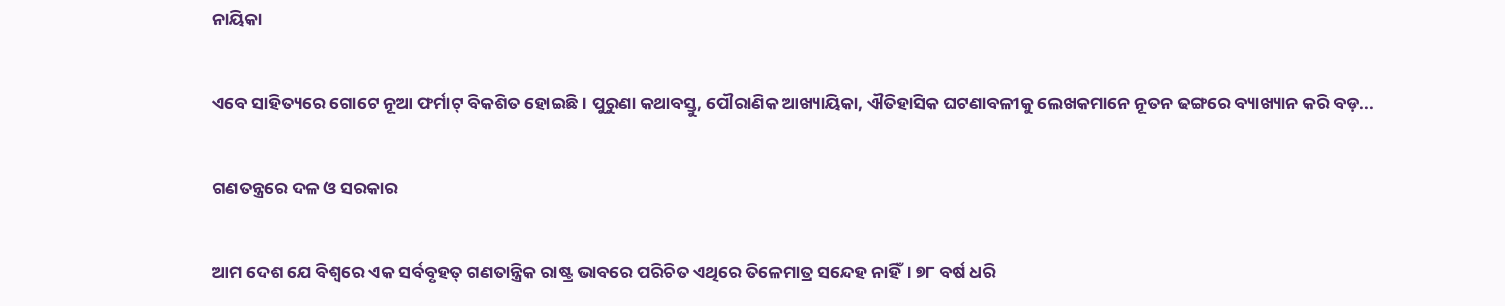ନାୟିକା

ଏବେ ସାହିତ୍ୟରେ ଗୋଟେ ନୂଆ ଫର୍ମାଟ୍‌ ବିକଶିତ ହୋଇଛି। ପୁରୁଣା କଥାବସ୍ତୁ, ପୌରାଣିକ ଆଖ୍ୟାୟିକା, ଐତିହାସିକ ଘଟଣାବଳୀକୁ ଲେଖକମାନେ ନୂତନ ଢଙ୍ଗରେ ବ୍ୟାଖ୍ୟାନ କରି ବଡ଼...

ଗଣତନ୍ତ୍ରରେ ଦଳ ଓ ସରକାର

ଆମ ଦେଶ ଯେ ବିଶ୍ୱରେ ଏକ ସର୍ବବୃହତ୍‌ ଗଣତାନ୍ତ୍ରିକ ରାଷ୍ଟ୍ର ଭାବରେ ପରିଚିତ ଏଥିରେ ତିଳେମାତ୍ର ସନ୍ଦେହ ନାହିଁ। ୭୮ ବର୍ଷ ଧରି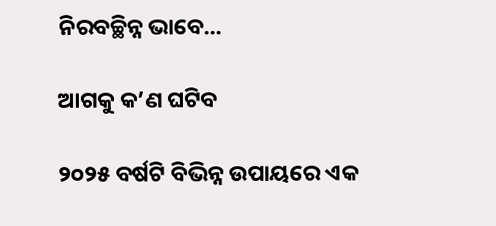ନିରବଚ୍ଛିନ୍ନ ଭାବେ...

ଆଗକୁ କ’ଣ ଘଟିବ

୨୦୨୫ ବର୍ଷଟି ବିଭିନ୍ନ ଉପାୟରେ ଏକ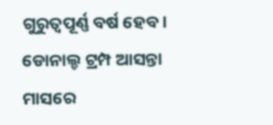ଗୁରୁତ୍ୱପୂର୍ଣ୍ଣ ବର୍ଷ ହେବ। ଡୋନାଲ୍ଡ ଟ୍ରମ୍ପ ଆସନ୍ତା ମାସରେ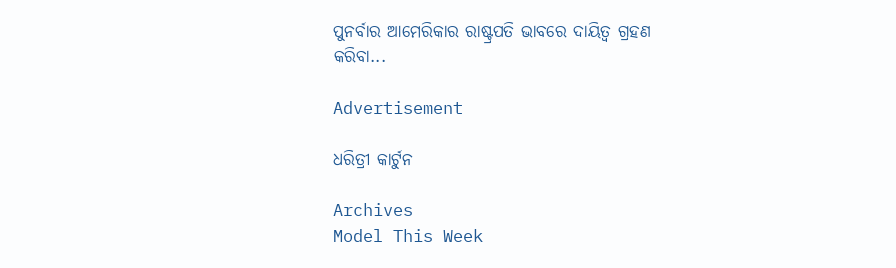ପୁନର୍ବାର ଆମେରିକାର ରାଷ୍ଟ୍ରପତି ଭାବରେ ଦାୟିତ୍ୱ ଗ୍ରହଣ କରିବା...

Advertisement

ଧରିତ୍ରୀ କାର୍ଟୁନ

Archives
Model This Week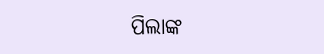ପିଲାଙ୍କ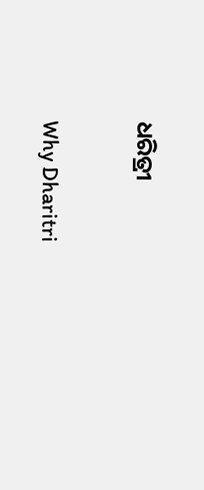ଧରିତ୍ରୀ

Why Dharitri